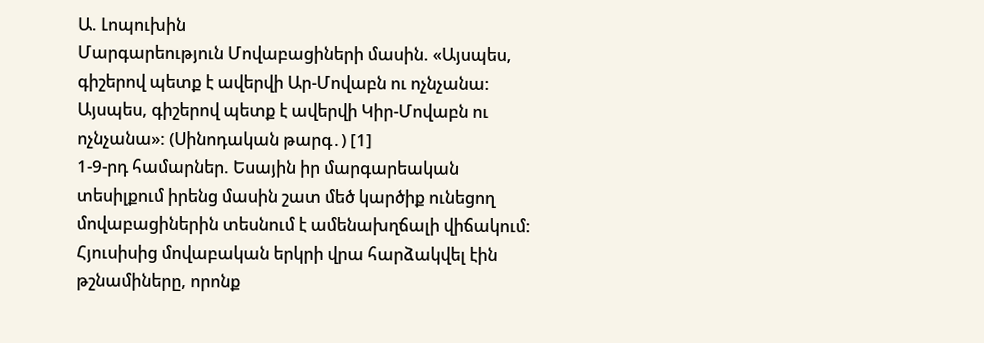Ա. Լոպուխին
Մարգարեություն Մովաբացիների մասին. «Այսպես, գիշերով պետք է ավերվի Ար-Մովաբն ու ոչնչանա: Այսպես, գիշերով պետք է ավերվի Կիր-Մովաբն ու ոչնչանա»: (Սինոդական թարգ․) [1]
1-9-րդ համարներ. Եսային իր մարգարեական տեսիլքում իրենց մասին շատ մեծ կարծիք ունեցող մովաբացիներին տեսնում է ամենախղճալի վիճակում: Հյուսիսից մովաբական երկրի վրա հարձակվել էին թշնամիները, որոնք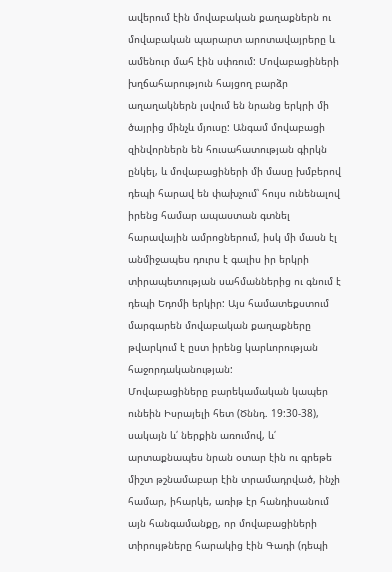ավերում էին մովաբական քաղաքներն ու մովաբական պարարտ արոտավայրերը և ամենուր մահ էին սփռում: Մովաբացիների խղճահարություն հայցող բարձր աղաղակներն լսվում են նրանց երկրի մի ծայրից մինչև մյուսը: Անգամ մովաբացի զինվորներն են հուսահատության գիրկն ընկել, և մովաբացիների մի մասը խմբերով դեպի հարավ են փախչում՝ հույս ունենալով իրենց համար ապաստան գտնել հարավային ամրոցներում, իսկ մի մասն էլ անմիջապես դուրս է գալիս իր երկրի տիրապետության սահմաններից ու գնում է դեպի Եդոմի երկիր: Այս համատեքստում մարգարեն մովաբական քաղաքները թվարկում է ըստ իրենց կարևորության հաջորդականության:
Մովաբացիները բարեկամական կապեր ունեին Իսրայելի հետ (Ծննդ. 19:30-38), սակայն և՛ ներքին առումով, և՛ արտաքնապես նրան օտար էին ու գրեթե միշտ թշնամաբար էին տրամադրված, ինչի համար, իհարկե, առիթ էր հանդիսանում այն հանգամանքը, որ մովաբացիների տիրույթները հարակից էին Գադի (դեպի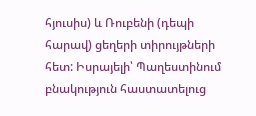հյուսիս) և Ռուբենի (դեպի հարավ) ցեղերի տիրույթների հետ: Իսրայելի՝ Պաղեստինում բնակություն հաստատելուց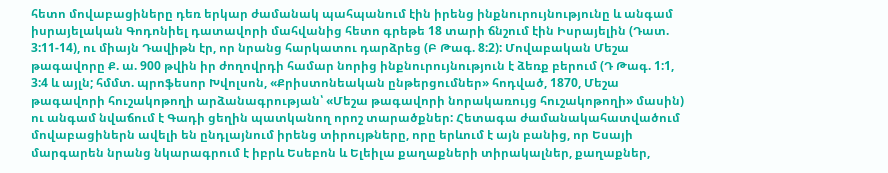հետո մովաբացիները դեռ երկար ժամանակ պահպանում էին իրենց ինքնուրույնությունը և անգամ իսրայելական Գոդոնիել դատավորի մահվանից հետո գրեթե 18 տարի ճնշում էին Իսրայելին (Դատ. 3:11-14), ու միայն Դավիթն էր, որ նրանց հարկատու դարձրեց (Բ Թագ. 8:2): Մովաբական Մեշա թագավորը Ք. ա. 900 թվին իր ժողովրդի համար նորից ինքնուրույնություն է ձեռք բերում (Դ Թագ. 1:1, 3:4 և այլն; հմմտ. պրոֆեսոր Խվոլսոն, «Քրիստոնեական ընթերցումներ» հոդված, 1870, Մեշա թագավորի հուշակոթողի արձանագրության՝ «Մեշա թագավորի նորակառույց հուշակոթողի» մասին) ու անգամ նվաճում է Գադի ցեղին պատկանող որոշ տարածքներ: Հետագա ժամանակահատվածում մովաբացիներն ավելի են ընդլայնում իրենց տիրույթները, որը երևում է այն բանից, որ Եսայի մարգարեն նրանց նկարագրում է իբրև Եսեբոն և Ելեիլա քաղաքների տիրակալներ, քաղաքներ,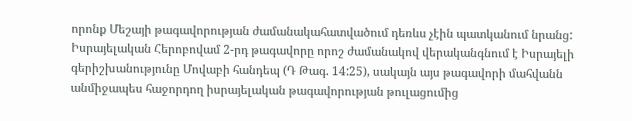որոնք Մեշայի թագավորության ժամանակահատվածում դեռևս չէին պատկանում նրանց: Իսրայելական Հերոբովամ 2-րդ թագավորը որոշ ժամանակով վերականգնում է Իսրայելի գերիշխանությունը Մովաբի հանդեպ (Դ Թագ. 14:25), սակայն այս թագավորի մահվանն անմիջապես հաջորդող իսրայելական թագավորության թուլացումից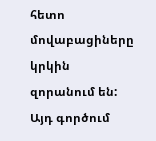հետո մովաբացիները կրկին զորանում են: Այդ գործում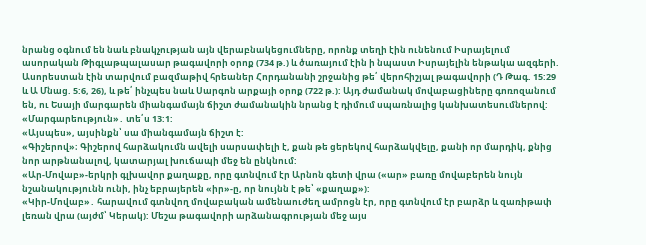նրանց օգնում են նաև բնակչության այն վերաբնակեցումները, որոնք տեղի էին ունենում Իսրայելում ասորական Թիգլաթպալասար թագավորի օրոք (734 թ.) և ծառայում էին ի նպաստ Իսրայելին ենթակա ազգերի. Ասորեստան էին տարվում բազմաթիվ հրեաներ Հորդանանի շրջանից թե՛ վերոհիշյալ թագավորի (Դ Թագ. 15:29 և Ա Մնաց. 5:6, 26), և թե՛ ինչպես նաև Սարգոն արքայի օրոք (722 թ.): Այդ ժամանակ մովաբացիները գոռոզանում են, ու Եսայի մարգարեն միանգամայն ճիշտ ժամանակին նրանց է դիմում սպառնալից կանխատեսումներով:
«Մարգարեություն»․ տե՛ս 13:1:
«Այսպես», այսինքն՝ սա միանգամայն ճիշտ է:
«Գիշերով»։ Գիշերով հարձակումն ավելի սարսափելի է, քան թե ցերեկով հարձակվելը, քանի որ մարդիկ, քնից նոր արթնանալով, կատարյալ խուճապի մեջ են ընկնում:
«Ար-Մովաբ»-երկրի գլխավոր քաղաքը, որը գտնվում էր Արնոն գետի վրա («ար» բառը մովաբերեն նույն նշանակությունն ունի, ինչ եբրայերեն «իր»-ը, որ նույնն է թե՝ «քաղաք»):
«Կիր-Մովաբ»․ հարավում գտնվող մովաբական ամենաուժեղ ամրոցն էր, որը գտնվում էր բարձր և զառիթափ լեռան վրա (այժմ՝ Կերակ): Մեշա թագավորի արձանագրության մեջ այս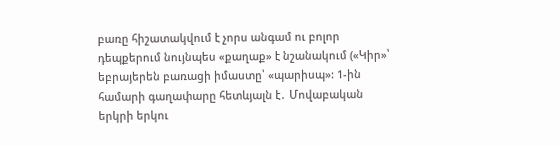բառը հիշատակվում է չորս անգամ ու բոլոր դեպքերում նույնպես «քաղաք» է նշանակում («Կիր»՝ եբրայերեն բառացի իմաստը՝ «պարիսպ»: 1-ին համարի գաղափարը հետևյալն է․ Մովաբական երկրի երկու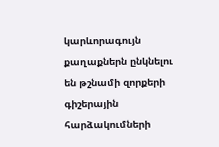կարևորագույն քաղաքներն ընկնելու են թշնամի զորքերի գիշերային հարձակումների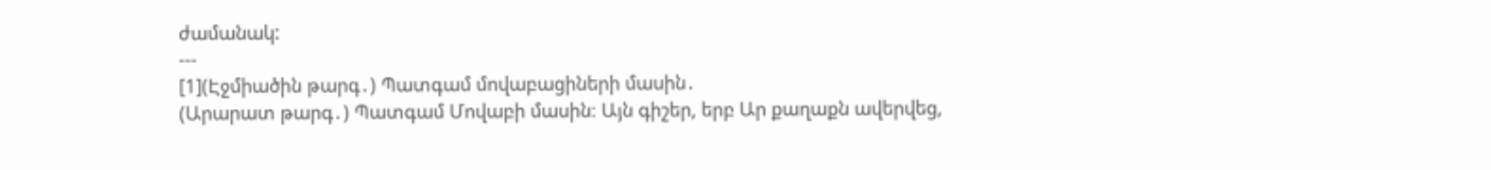ժամանակ:
---
[1](Էջմիածին թարգ․) Պատգամ մովաբացիների մասին․
(Արարատ թարգ․) Պատգամ Մովաբի մասին։ Այն գիշեր, երբ Ար քաղաքն ավերվեց,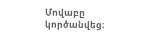Մովաբը կործանվեց։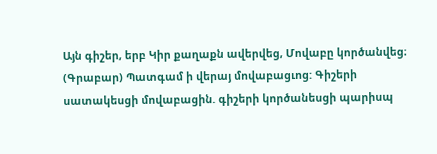Այն գիշեր, երբ Կիր քաղաքն ավերվեց, Մովաբը կործանվեց։
(Գրաբար) Պատգամ ի վերայ մովաբացւոց: Գիշերի սատակեսցի մովաբացին. գիշերի կործանեսցի պարիսպ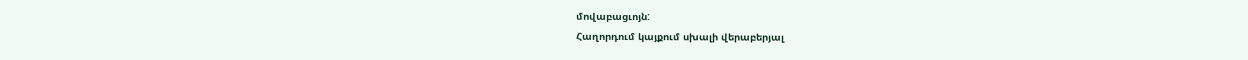մովաբացւոյն:
Հաղորդում կայքում սխալի վերաբերյալ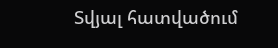Տվյալ հատվածում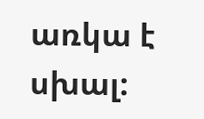առկա է սխալ: